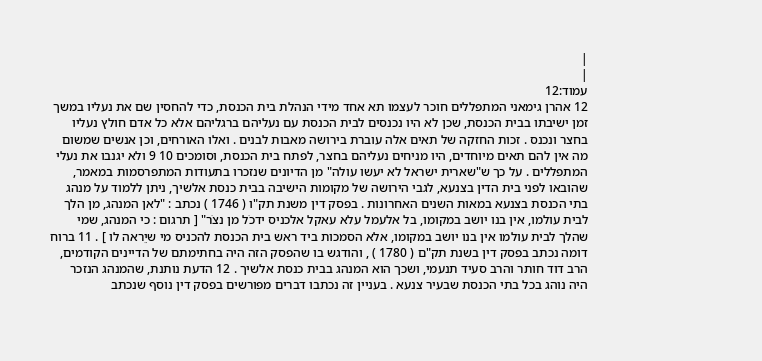|
|
עמוד:12
12 אהרן גימאני המתפללים חוכר לעצמו תא אחד מידי הנהלת בית הכנסת, כדי להחסין שם את נעליו במשך זמן ישיבתו בבית הכנסת, שכן לא היו נכנסים לבית הכנסת עם נעליהם ברגליהם אלא כל אדם חולץ נעליו בחצר ונכנס . זכות החזקה של תאים אלה עוברת בירושה מאבות לבנים . ואלו האורחים, וכן אנשים שמשום מה אין להם תאים מיוחדים, היו מניחים נעליהם בחצר, לפתח בית הכנסת, וסומכים 10 9 ולא יגנבו את נעלי המתפללים . על כך ש"שארית ישראל לא יעשו עולה" מן הדיונים שנזכרו בתעודות המתפרסמות במאמר, שהובאו לפני בית הדין בצנעא, לגבי הירושה של מקומות הישיבה בבית כנסת אלשיך, ניתן ללמוד על מנהג בתי הכנסת בצנעא במאות השנים האחרונות . בפסק דין משנת תק"ו ( 1746 ) נכתב : "לאן המנהג, מן הלך לבית עולמו, אין בנו יושב במקומו, בל אלעמל עלא עאקל אלכניס ידכֹל מן נצֹר" [ תרגום : כי המנהג, שמי שהלך לבית עולמו אין בנו יושב במקומו, אלא הסמכות ביד ראש בית הכנסת להכניס מי שיֵראה לו ] . 11 ברוח דומה נכתב בפסק דין בשנת תק"ם ( 1780 ) , והודגש בו שהפסק הזה היה בחתימתם של הדיינים הקודמים, הרב דוד חותר והרב סעיד תנעמי, ושכך הוא המנהג בבית כנסת אלשיך . 12 הדעת נותנת, שהמנהג הנזכר היה נוהג בכל בתי הכנסת שבעיר צנעא . בעניין זה נכתבו דברים מפורשים בפסק דין נוסף שנכתב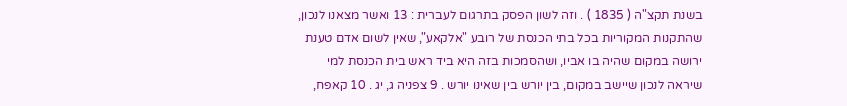בשנת תקצ"ה ( 1835 ) . וזה לשון הפסק בתרגום לעברית : 13 ואשר מצאנו לנכון, שהתקנות המקוריות בכל בתי הכנסת של רובע "אלקאע", שאין לשום אדם טענת ירושה במקום שהיה בו אביו, ושהסמכות בזה היא ביד ראש בית הכנסת למי שיראה לנכון שיישב במקום, בין יורש בין שאינו יורש . 9 צפניה ג, יג . 10 קאפח,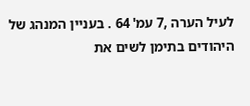לעיל הערה ,7 עמ' 64 . בעניין המנהג של היהודים בתימן לשים את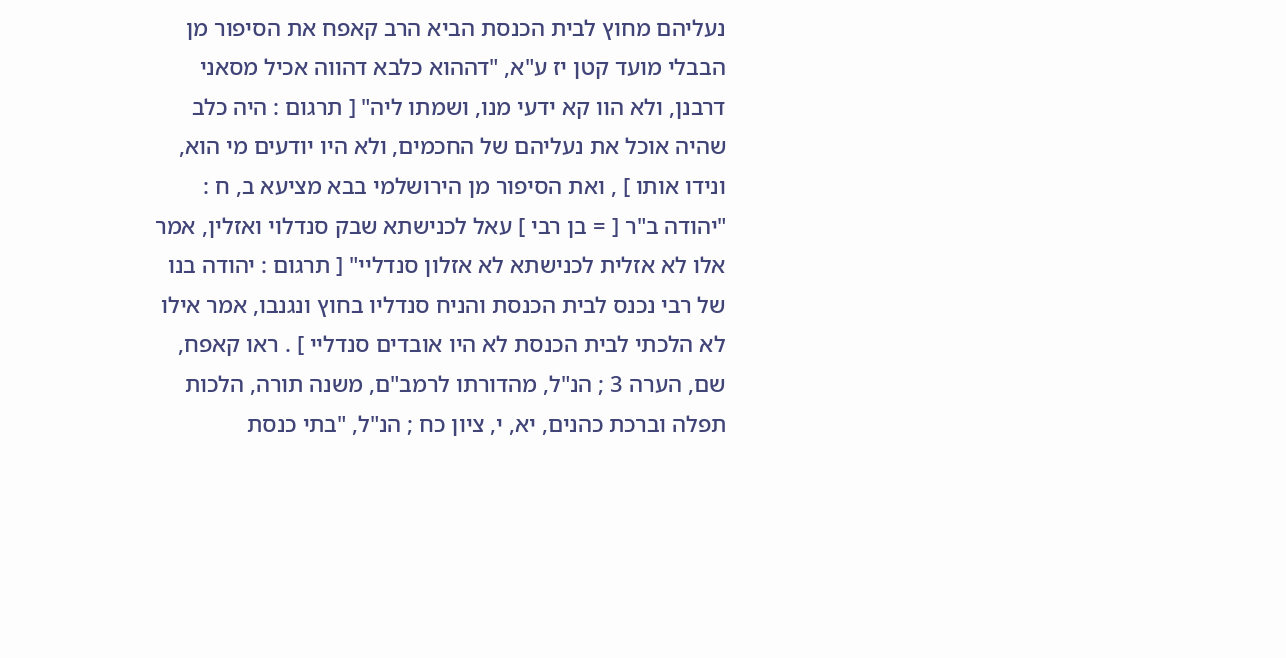נעליהם מחוץ לבית הכנסת הביא הרב קאפח את הסיפור מן הבבלי מועד קטן יז ע"א, "דההוא כלבא דהווה אכיל מסאני דרבנן, ולא הוו קא ידעי מנו, ושמתו ליה" [ תרגום : היה כלב שהיה אוכל את נעליהם של החכמים, ולא היו יודעים מי הוא, ונידו אותו ] , ואת הסיפור מן הירושלמי בבא מציעא ב, ח : "יהודה ב"ר [ = בן רבי ] עאל לכנישתא שבק סנדלוי ואזלין, אמר אלו לא אזלית לכנישתא לא אזלון סנדליי" [ תרגום : יהודה בנו של רבי נכנס לבית הכנסת והניח סנדליו בחוץ ונגנבו, אמר אילו לא הלכתי לבית הכנסת לא היו אובדים סנדליי ] . ראו קאפח, שם, הערה 3 ; הנ"ל, מהדורתו לרמב"ם, משנה תורה, הלכות תפלה וברכת כהנים, יא, י, ציון כח ; הנ"ל, "בתי כנסת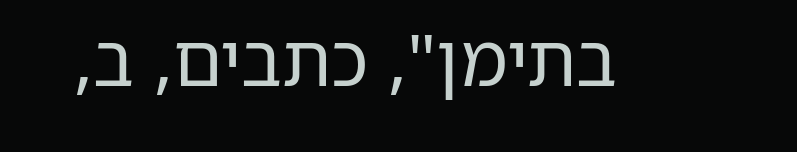בתימן", כתבים, ב,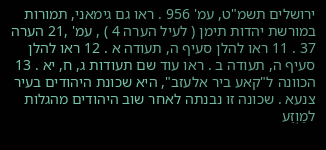ירושלים תשמ"ט, עמ' 956 . ראו גם גימאני, תמורות במורשת יהדות תימן ( לעיל הערה 4 ) , עמ' ,21 הערה 37 . 11 ראו להלן סעיף ה, תעודה א . 12 ראו להלן סעיף ה, תעודה ב . ראו עוד שם תעודות ג, ח, יא . 13 הכוונה ל"קאע ביר אלעזב", היא שכונת היהודים בעיר צנעא . שכונה זו נבנתה לאחר שוב היהודים מהגלות למַוְזַע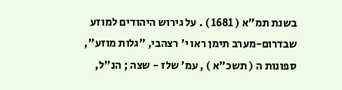בשנת תמ"א ( 1681 ) . על גירוש היהודים למוזע שבדרום-מערב תימן ראו י' רצהבי, "גלות מוזע", ספונות ה ( תשכ"א ) , עמ' שלז - שצה ; הנ"ל,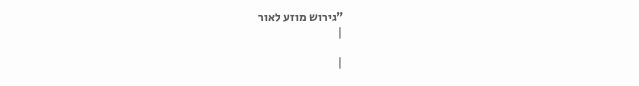"גירוש מוזע לאור
|

|